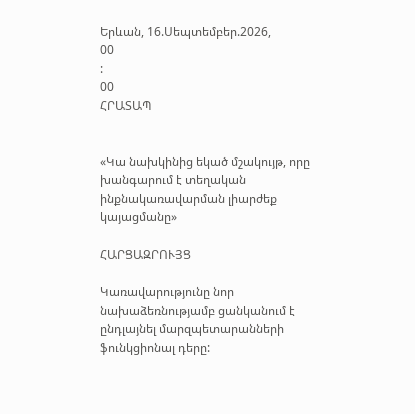Երևան, 16.Սեպտեմբեր.2026,
00
:
00
ՀՐԱՏԱՊ


«Կա նախկինից եկած մշակույթ, որը խանգարում է տեղական ինքնակառավարման լիարժեք կայացմանը»

ՀԱՐՑԱԶՐՈՒՅՑ

Կառավարությունը նոր նախաձեռնությամբ ցանկանում է ընդլայնել մարզպետարանների ֆունկցիոնալ դերը: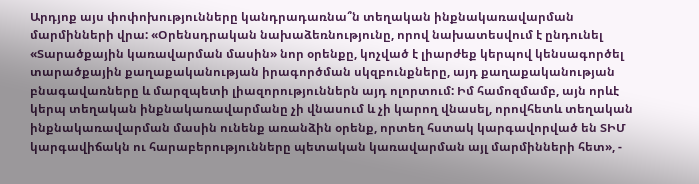Արդյոք այս փոփոխությունները կանդրադառնա՞ն տեղական ինքնակառավարման մարմինների վրա: «Օրենսդրական նախաձեռնությունը, որով նախատեսվում է ընդունել «Տարածքային կառավարման մասին» նոր օրենքը, կոչված է լիարժեք կերպով կենսագործել տարածքային քաղաքականության իրագործման սկզբունքները, այդ քաղաքականության բնագավառները և մարզպետի լիազորություններն այդ ոլորտում: Իմ համոզմամբ, այն որևէ կերպ տեղական ինքնակառավարմանը չի վնասում և չի կարող վնասել, որովհետև տեղական ինքնակառավարման մասին ունենք առանձին օրենք, որտեղ հստակ կարգավորված են ՏԻՄ կարգավիճակն ու հարաբերությունները պետական կառավարման այլ մարմինների հետ», -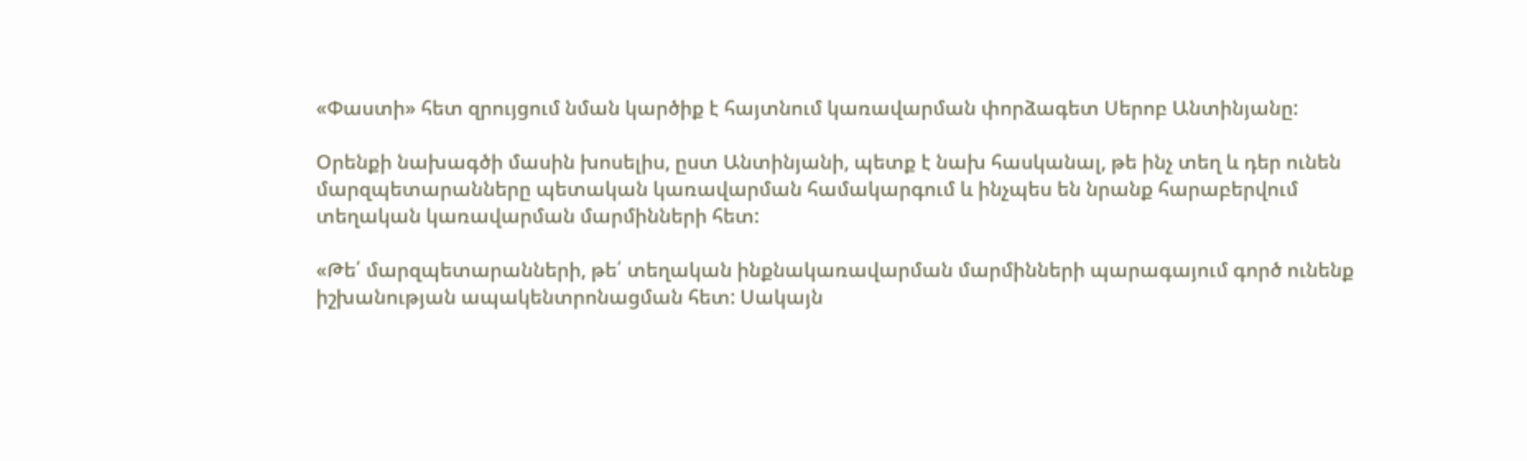«Փաստի» հետ զրույցում նման կարծիք է հայտնում կառավարման փորձագետ Սերոբ Անտինյանը:

Օրենքի նախագծի մասին խոսելիս, ըստ Անտինյանի, պետք է նախ հասկանալ, թե ինչ տեղ և դեր ունեն մարզպետարանները պետական կառավարման համակարգում և ինչպես են նրանք հարաբերվում տեղական կառավարման մարմինների հետ:

«Թե՛ մարզպետարանների, թե՛ տեղական ինքնակառավարման մարմինների պարագայում գործ ունենք իշխանության ապակենտրոնացման հետ: Սակայն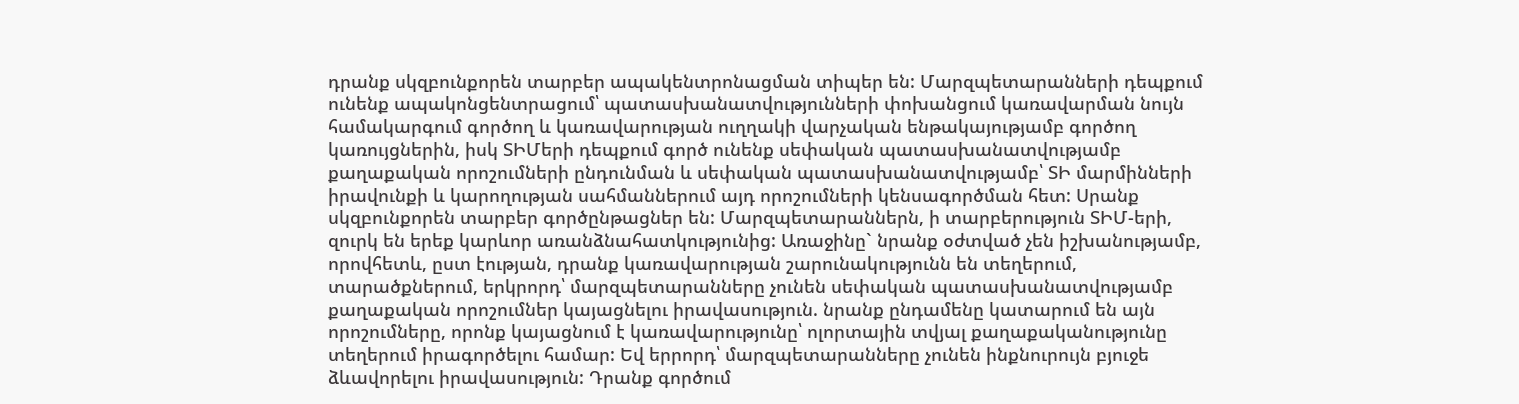դրանք սկզբունքորեն տարբեր ապակենտրոնացման տիպեր են: Մարզպետարանների դեպքում ունենք ապակոնցենտրացում՝ պատասխանատվությունների փոխանցում կառավարման նույն համակարգում գործող և կառավարության ուղղակի վարչական ենթակայությամբ գործող կառույցներին, իսկ ՏԻՄերի դեպքում գործ ունենք սեփական պատասխանատվությամբ քաղաքական որոշումների ընդունման և սեփական պատասխանատվությամբ՝ ՏԻ մարմինների իրավունքի և կարողության սահմաններում այդ որոշումների կենսագործման հետ: Սրանք սկզբունքորեն տարբեր գործընթացներ են: Մարզպետարաններն, ի տարբերություն ՏԻՄ-երի, զուրկ են երեք կարևոր առանձնահատկությունից: Առաջինը` նրանք օժտված չեն իշխանությամբ, որովհետև, ըստ էության, դրանք կառավարության շարունակությունն են տեղերում, տարածքներում, երկրորդ՝ մարզպետարանները չունեն սեփական պատասխանատվությամբ քաղաքական որոշումներ կայացնելու իրավասություն. նրանք ընդամենը կատարում են այն որոշումները, որոնք կայացնում է կառավարությունը՝ ոլորտային տվյալ քաղաքականությունը տեղերում իրագործելու համար: Եվ երրորդ՝ մարզպետարանները չունեն ինքնուրույն բյուջե ձևավորելու իրավասություն: Դրանք գործում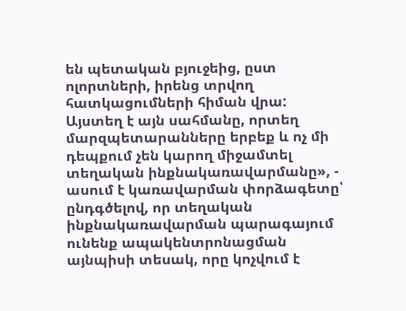են պետական բյուջեից, ըստ ոլորտների, իրենց տրվող հատկացումների հիման վրա: Այստեղ է այն սահմանը, որտեղ մարզպետարանները երբեք և ոչ մի դեպքում չեն կարող միջամտել տեղական ինքնակառավարմանը», - ասում է կառավարման փորձագետը՝ ընդգծելով, որ տեղական ինքնակառավարման պարագայում ունենք ապակենտրոնացման այնպիսի տեսակ, որը կոչվում է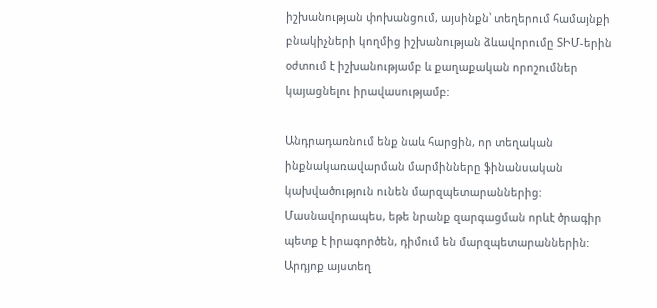իշխանության փոխանցում, այսինքն՝ տեղերում համայնքի բնակիչների կողմից իշխանության ձևավորումը ՏԻՄ-երին օժտում է իշխանությամբ և քաղաքական որոշումներ կայացնելու իրավասությամբ:

Անդրադառնում ենք նաև հարցին, որ տեղական ինքնակառավարման մարմինները ֆինանսական կախվածություն ունեն մարզպետարաններից: Մասնավորապես, եթե նրանք զարգացման որևէ ծրագիր պետք է իրագործեն, դիմում են մարզպետարաններին: Արդյոք այստեղ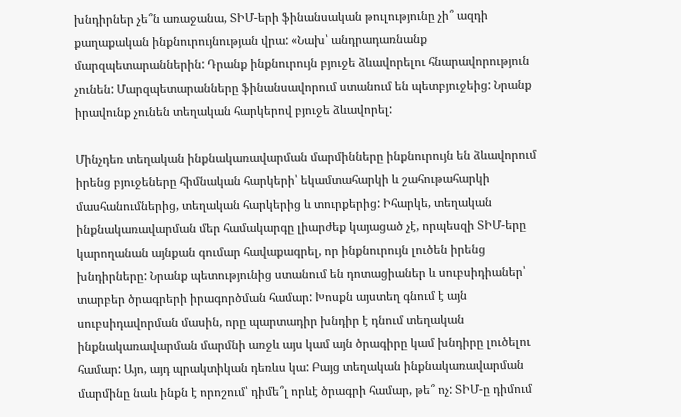խնդիրներ չե՞ն առաջանա, ՏԻՄ-երի ֆինանսական թուլությունը չի՞ ազդի քաղաքական ինքնուրույնության վրա: «Նախ՝ անդրադառնանք մարզպետարաններին: Դրանք ինքնուրույն բյուջե ձևավորելու հնարավորություն չունեն: Մարզպետարանները ֆինանսավորում ստանում են պետբյուջեից: Նրանք իրավունք չունեն տեղական հարկերով բյուջե ձևավորել:

Մինչդեռ տեղական ինքնակառավարման մարմինները ինքնուրույն են ձևավորում իրենց բյուջեները հիմնական հարկերի՝ եկամտահարկի և շահութահարկի մասհանումներից, տեղական հարկերից և տուրքերից: Իհարկե, տեղական ինքնակառավարման մեր համակարգը լիարժեք կայացած չէ, որպեսզի ՏԻՄ-երը կարողանան այնքան գումար հավաքագրել, որ ինքնուրույն լուծեն իրենց խնդիրները: Նրանք պետությունից ստանում են դոտացիաներ և սուբսիդիաներ՝ տարբեր ծրագրերի իրագործման համար: Խոսքն այստեղ գնում է այն սուբսիդավորման մասին, որը պարտադիր խնդիր է դնում տեղական ինքնակառավարման մարմնի առջև այս կամ այն ծրագիրը կամ խնդիրը լուծելու համար: Այո, այդ պրակտիկան դեռևս կա: Բայց տեղական ինքնակառավարման մարմինը նաև ինքն է որոշում՝ դիմե՞լ որևէ ծրագրի համար, թե՞ ոչ: ՏԻՄ-ը դիմում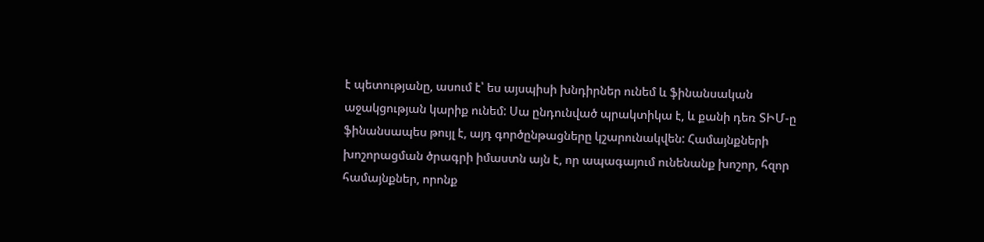է պետությանը, ասում է՝ ես այսպիսի խնդիրներ ունեմ և ֆինանսական աջակցության կարիք ունեմ: Սա ընդունված պրակտիկա է, և քանի դեռ ՏԻՄ-ը ֆինանսապես թույլ է, այդ գործընթացները կշարունակվեն: Համայնքների խոշորացման ծրագրի իմաստն այն է, որ ապագայում ունենանք խոշոր, հզոր համայնքներ, որոնք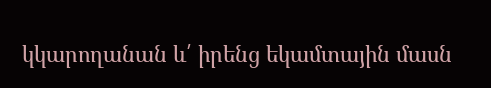կկարողանան և՛ իրենց եկամտային մասն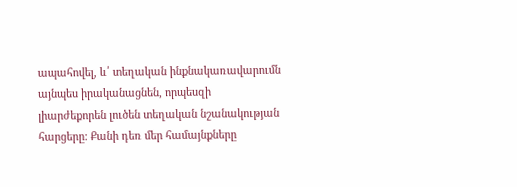ապահովել, և՛ տեղական ինքնակառավարումն այնպես իրականացնեն, որպեսզի լիարժեքորեն լուծեն տեղական նշանակության հարցերը: Քանի դեռ մեր համայնքները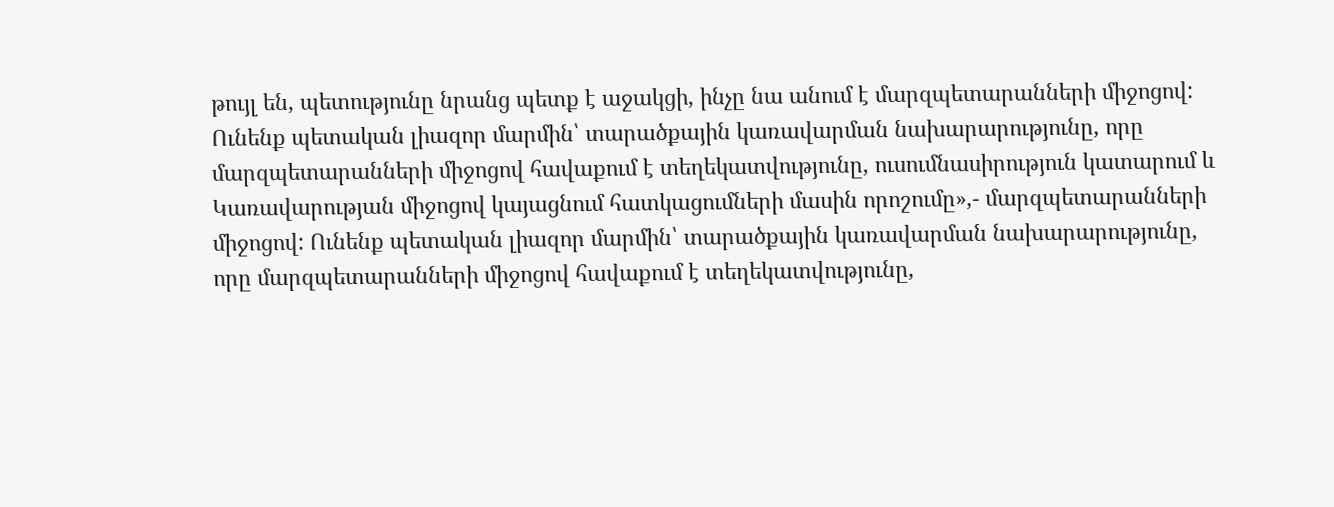թույլ են, պետությունը նրանց պետք է աջակցի, ինչը նա անում է մարզպետարանների միջոցով: Ունենք պետական լիազոր մարմին՝ տարածքային կառավարման նախարարությունը, որը մարզպետարանների միջոցով հավաքում է տեղեկատվությունը, ուսումնասիրություն կատարում և Կառավարության միջոցով կայացնում հատկացումների մասին որոշումը»,- մարզպետարանների միջոցով: Ունենք պետական լիազոր մարմին՝ տարածքային կառավարման նախարարությունը, որը մարզպետարանների միջոցով հավաքում է տեղեկատվությունը,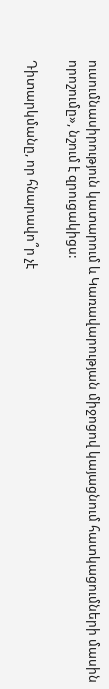ուսումնասիրություն կատարում և Կառավարության միջոցով կայացնում հատկացումների մասին որոշումը», նշում է զրուցակիցս:

Դիտարկմանը, որ հնարավո՞ր չէ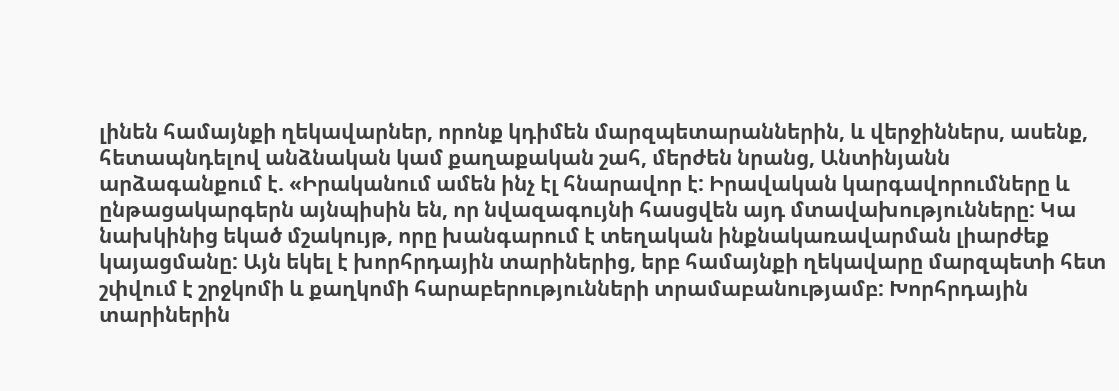լինեն համայնքի ղեկավարներ, որոնք կդիմեն մարզպետարաններին, և վերջիններս, ասենք, հետապնդելով անձնական կամ քաղաքական շահ, մերժեն նրանց, Անտինյանն արձագանքում է. «Իրականում ամեն ինչ էլ հնարավոր է: Իրավական կարգավորումները և ընթացակարգերն այնպիսին են, որ նվազագույնի հասցվեն այդ մտավախությունները: Կա նախկինից եկած մշակույթ, որը խանգարում է տեղական ինքնակառավարման լիարժեք կայացմանը: Այն եկել է խորհրդային տարիներից, երբ համայնքի ղեկավարը մարզպետի հետ շփվում է շրջկոմի և քաղկոմի հարաբերությունների տրամաբանությամբ: Խորհրդային տարիներին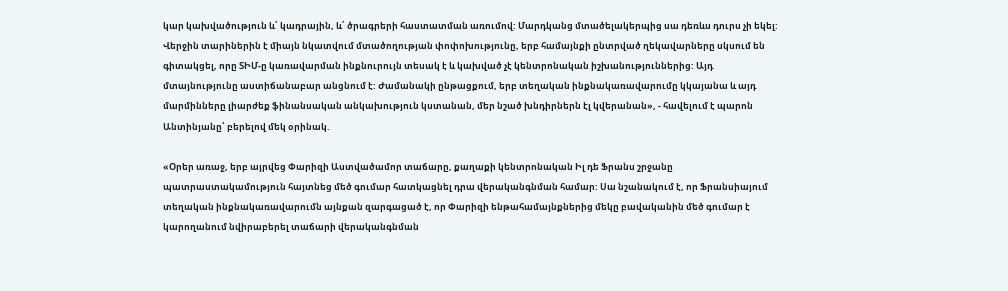կար կախվածություն և՛ կադրային, և՛ ծրագրերի հաստատման առումով: Մարդկանց մտածելակերպից սա դեռևս դուրս չի եկել: Վերջին տարիներին է միայն նկատվում մտածողության փոփոխությունը, երբ համայնքի ընտրված ղեկավարները սկսում են գիտակցել, որը ՏԻՄ-ը կառավարման ինքնուրույն տեսակ է և կախված չէ կենտրոնական իշխանություններից: Այդ մտայնությունը աստիճանաբար անցնում է: Ժամանակի ընթացքում, երբ տեղական ինքնակառավարումը կկայանա և այդ մարմինները լիարժեք ֆինանսական անկախություն կստանան, մեր նշած խնդիրներն էլ կվերանան», - հավելում է պարոն Անտինյանը՝ բերելով մեկ օրինակ.

«Օրեր առաջ, երբ այրվեց Փարիզի Աստվածամոր տաճարը, քաղաքի կենտրոնական Իլ դե Ֆրանս շրջանը պատրաստակամություն հայտնեց մեծ գումար հատկացնել դրա վերականգնման համար: Սա նշանակում է, որ Ֆրանսիայում տեղական ինքնակառավարումն այնքան զարգացած է, որ Փարիզի ենթահամայնքներից մեկը բավականին մեծ գումար է կարողանում նվիրաբերել տաճարի վերականգնման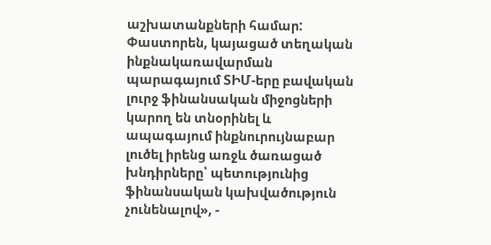աշխատանքների համար: Փաստորեն, կայացած տեղական ինքնակառավարման պարագայում ՏԻՄ-երը բավական լուրջ ֆինանսական միջոցների կարող են տնօրինել և ապագայում ինքնուրույնաբար լուծել իրենց առջև ծառացած խնդիրները՝ պետությունից ֆինանսական կախվածություն չունենալով», -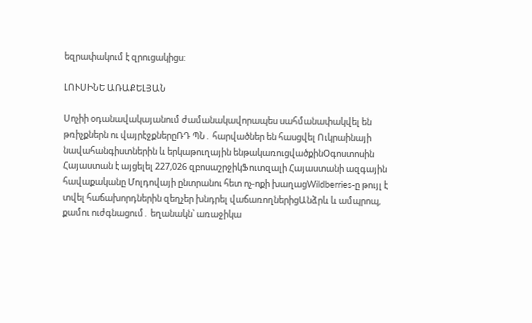եզրափակում է զրուցակիցս:

ԼՈՒՍԻՆԵ ԱՌԱՔԵԼՅԱՆ

Սոչիի օդանավակայանում ժամանակավորապես սահմանափակվել են թռիչքներն ու վայրէջքներըՌԴ ՊՆ․ հարվածներ են հասցվել Ուկրաինայի նավահանգիստներին և երկաթուղային ենթակառուցվածքինՕգոստոսին Հայաստան է այցելել 227,026 զբոսաշրջիկՖուտզալի Հայաստանի ազգային հավաքականը Մոլդովայի ընտրանու հետ ոչ-ոքի խաղացWildberries-ը թույլ է տվել հաճախորդներին զեղչեր խնդրել վաճառողներիցԱնձրև և ամպրոպ, քամու ուժգնացում․ եղանակն՝ առաջիկա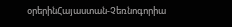օրերինՀայաստան-Չեռնոգորիա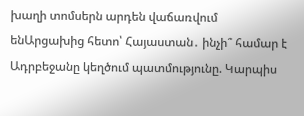խաղի տոմսերն արդեն վաճառվում ենԱրցախից հետո՝ Հայաստան․ ինչի՞ համար է Ադրբեջանը կեղծում պատմությունը. Կարպիս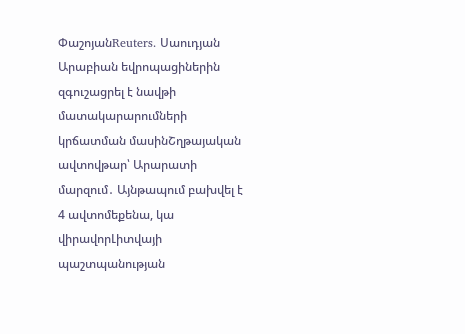ՓաշոյանReuters․ Սաուդյան Արաբիան եվրոպացիներին զգուշացրել է նավթի մատակարարումների կրճատման մասինՇղթայական ավտովթար՝ Արարատի մարզում․ Այնթապում բախվել է 4 ավտոմեքենա, կա վիրավորԼիտվայի պաշտպանության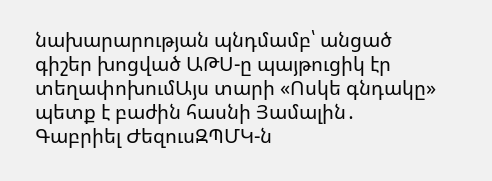նախարարության պնդմամբ՝ անցած գիշեր խոցված ԱԹՍ-ը պայթուցիկ էր տեղափոխումԱյս տարի «Ոսկե գնդակը» պետք է բաժին հասնի Յամալին․ Գաբրիել ԺեզուսԶՊՄԿ-ն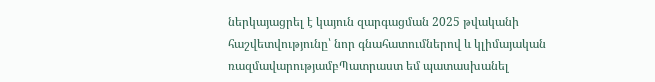ներկայացրել է կայուն զարգացման 2025 թվականի հաշվետվությունը՝ նոր գնահատումներով և կլիմայական ռազմավարությամբՊատրաստ եմ պատասխանել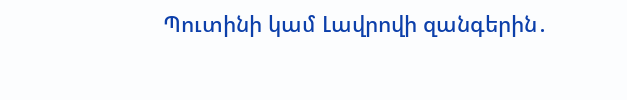Պուտինի կամ Լավրովի զանգերին․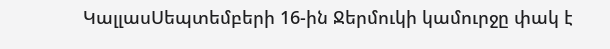ԿալլասՍեպտեմբերի 16-ին Ջերմուկի կամուրջը փակ է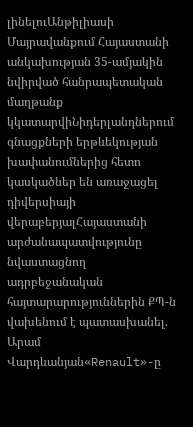լինելուԱնթիլիասի Մայրավանքում Հայաստանի անկախության 35-ամյակին նվիրված հանրապետական մաղթանք կկատարվիՆիդերլանդներում գնացքների երթևեկության խափանումներից հետո կասկածներ են առաջացել դիվերսիայի վերաբերյալՀայաստանի արժանապատվությունը նվաստացնող ադրբեջանական հայտարարություններին ՔՊ-ն վախենում է պատասխանել. Արամ Վարդևանյան«Renault»-ը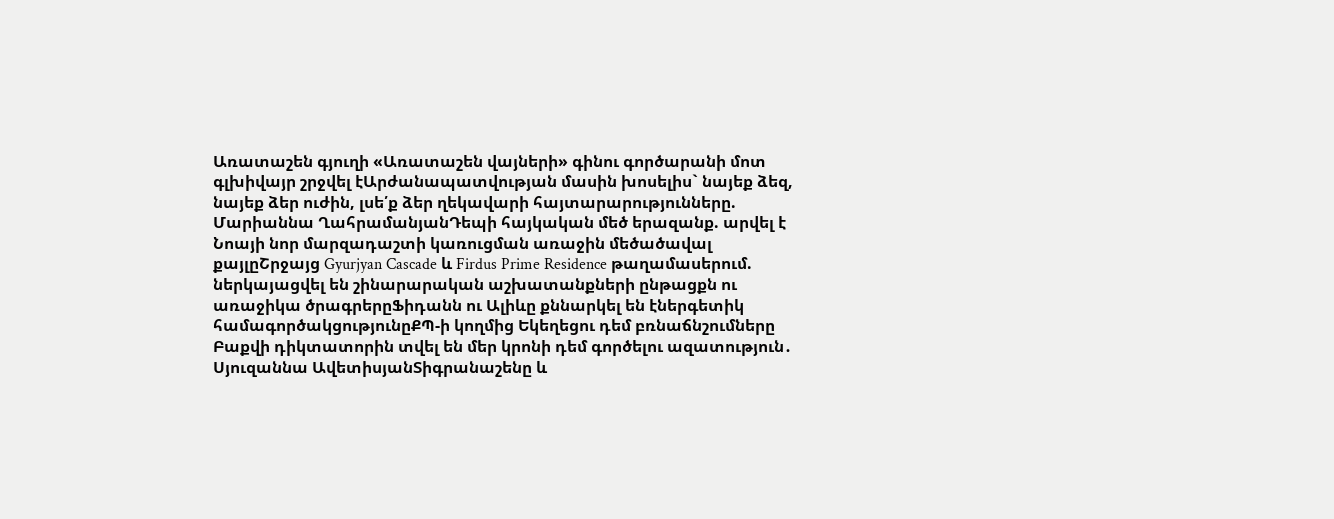Առատաշեն գյուղի «Առատաշեն վայների» գինու գործարանի մոտ գլխիվայր շրջվել էԱրժանապատվության մասին խոսելիս` նայեք ձեզ, նայեք ձեր ուժին, լսե՛ք ձեր ղեկավարի հայտարարությունները. Մարիաննա ՂահրամանյանԴեպի հայկական մեծ երազանք. արվել է Նոայի նոր մարզադաշտի կառուցման առաջին մեծածավալ քայլըՇրջայց Gyurjyan Cascade և Firdus Prime Residence թաղամասերում. ներկայացվել են շինարարական աշխատանքների ընթացքն ու առաջիկա ծրագրերըՖիդանն ու Ալիևը քննարկել են էներգետիկ համագործակցությունըՔՊ-ի կողմից Եկեղեցու դեմ բռնաճնշումները Բաքվի դիկտատորին տվել են մեր կրոնի դեմ գործելու ազատություն․ Սյուզաննա ԱվետիսյանՏիգրանաշենը և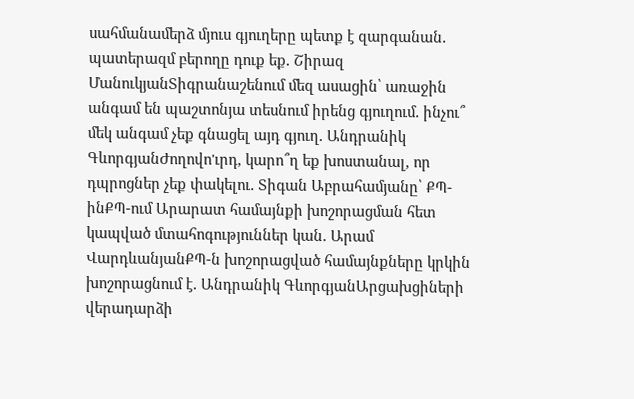սահմանամերձ մյուս գյուղերը պետք է զարգանան․ պատերազմ բերողը դուք եք․ Շիրազ ՄանուկյանՏիգրանաշենում մեզ ասացին՝ առաջին անգամ են պաշտոնյա տեսնում իրենց գյուղում․ ինչու՞ մեկ անգամ չեք գնացել այդ գյուղ․ Անդրանիկ ԳևորգյանԺողովո'ւրդ, կարո՞ղ եք խոստանալ, որ դպրոցներ չեք փակելու․ Տիգան Աբրահամյանը՝ ՔՊ-ինՔՊ-ում Արարատ համայնքի խոշորացման հետ կապված մտահոգություններ կան․ Արամ ՎարդևանյանՔՊ-ն խոշորացված համայնքները կրկին խոշորացնում է․ Անդրանիկ ԳևորգյանԱրցախցիների վերադարձի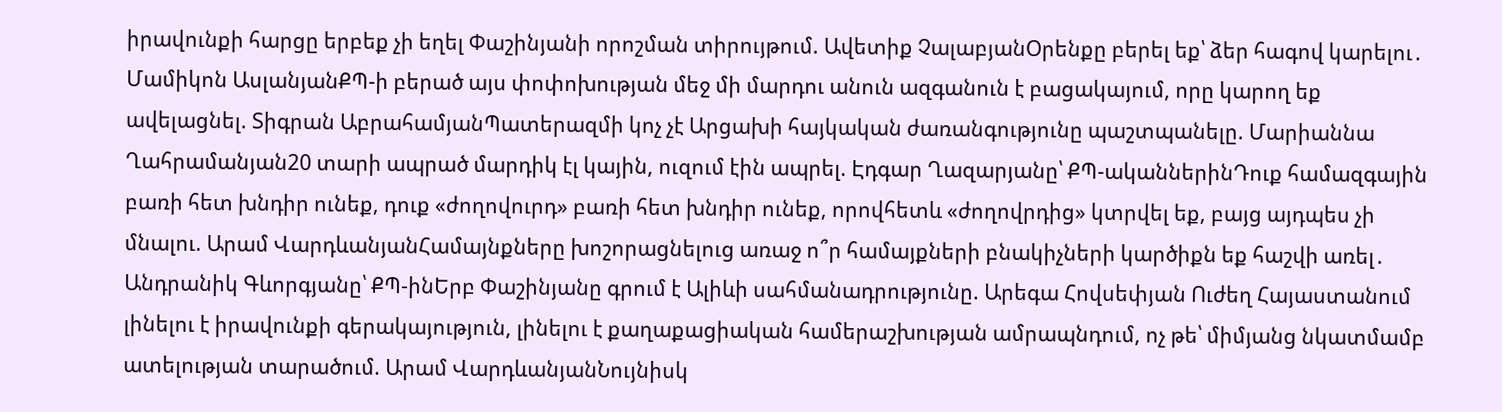իրավունքի հարցը երբեք չի եղել Փաշինյանի որոշման տիրույթում. Ավետիք ՉալաբյանՕրենքը բերել եք՝ ձեր հագով կարելու․ Մամիկոն ԱսլանյանՔՊ-ի բերած այս փոփոխության մեջ մի մարդու անուն ազգանուն է բացակայում, որը կարող եք ավելացնել. Տիգրան ԱբրահամյանՊատերազմի կոչ չէ Արցախի հայկական ժառանգությունը պաշտպանելը. Մարիաննա Ղահրամանյան20 տարի ապրած մարդիկ էլ կային, ուզում էին ապրել. Էդգար Ղազարյանը՝ ՔՊ-ականներինԴուք համազգային բառի հետ խնդիր ունեք, դուք «ժողովուրդ» բառի հետ խնդիր ունեք, որովհետև «ժողովրդից» կտրվել եք, բայց այդպես չի մնալու. Արամ ՎարդևանյանՀամայնքները խոշորացնելուց առաջ ո՞ր համայքների բնակիչների կարծիքն եք հաշվի առել․ Անդրանիկ Գևորգյանը՝ ՔՊ-ինԵրբ Փաշինյանը գրում է Ալիևի սահմանադրությունը. Արեգա Հովսեփյան Ուժեղ Հայաստանում լինելու է իրավունքի գերակայություն, լինելու է քաղաքացիական համերաշխության ամրապնդում, ոչ թե՝ միմյանց նկատմամբ ատելության տարածում. Արամ ՎարդևանյանՆույնիսկ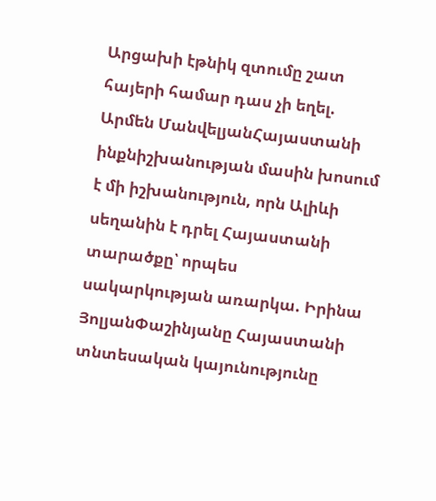Արցախի էթնիկ զտումը շատ հայերի համար դաս չի եղել. Արմեն ՄանվելյանՀայաստանի ինքնիշխանության մասին խոսում է մի իշխանություն, որն Ալիևի սեղանին է դրել Հայաստանի տարածքը՝ որպես սակարկության առարկա. Իրինա ՅոլյանՓաշինյանը Հայաստանի տնտեսական կայունությունը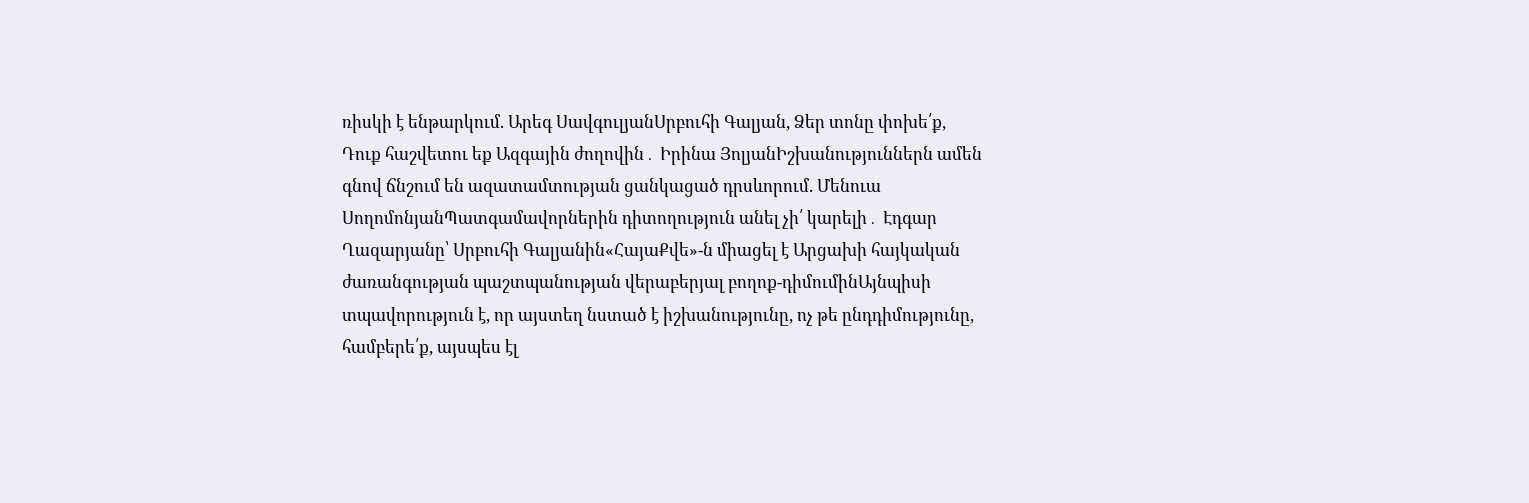ռիսկի է ենթարկում. Արեգ ՍավգուլյանՍրբուհի Գալյան, Ձեր տոնը փոխե՛ք, Դուք հաշվետու եք Ազգային ժողովին․ Իրինա ՅոլյանԻշխանություններն ամեն գնով ճնշում են ազատամտության ցանկացած դրսևորում. Մենուա ՍողոմոնյանՊատգամավորներին դիտողություն անել չի՛ կարելի․ Էդգար Ղազարյանը՝ Սրբուհի Գալյանին«ՀայաՔվե»-ն միացել է Արցախի հայկական ժառանգության պաշտպանության վերաբերյալ բողոք-դիմումինԱյնպիսի տպավորություն է, որ այստեղ նստած է իշխանությունը, ոչ թե ընդդիմությունը, համբերե՛ք, այսպես էլ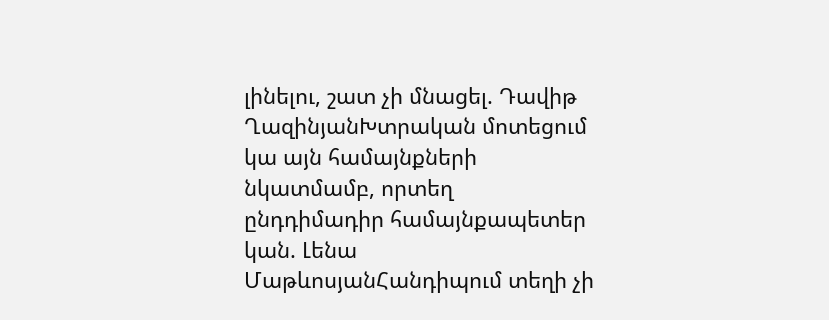լինելու, շատ չի մնացել. Դավիթ ՂազինյանԽտրական մոտեցում կա այն համայնքների նկատմամբ, որտեղ ընդդիմադիր համայնքապետեր կան. Լենա ՄաթևոսյանՀանդիպում տեղի չի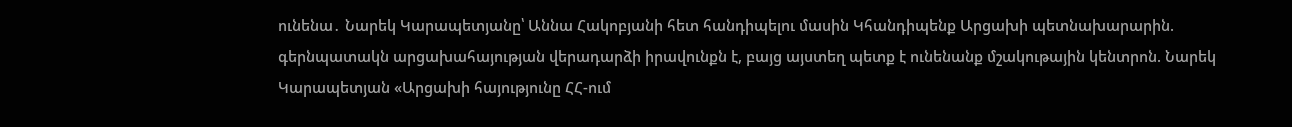ունենա․ Նարեկ Կարապետյանը՝ Աննա Հակոբյանի հետ հանդիպելու մասին Կհանդիպենք Արցախի պետնախարարին. գերնպատակն արցախահայության վերադարձի իրավունքն է, բայց այստեղ պետք է ունենանք մշակութային կենտրոն. Նարեկ Կարապետյան «Արցախի հայությունը ՀՀ-ում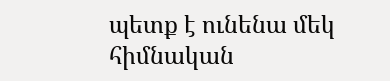պետք է ունենա մեկ հիմնական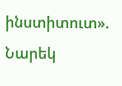ինստիտուտ». Նարեկ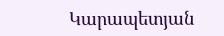Կարապետյան